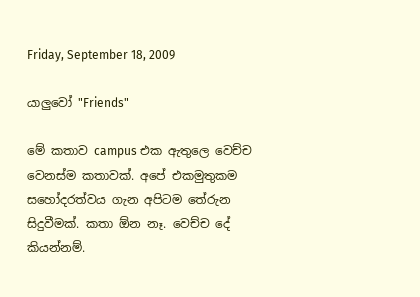Friday, September 18, 2009

යාලුවෝ "Friends"

මේ කතාව campus එක ඇතුලෙ වෙච්ච වෙනස්ම කතාවක්. අපේ එකමුතුකම සහෝදරත්වය ගැන අපිටම තේරුන සිදුවීමක්. කතා ඕන නෑ. වෙච්ච දේ කියන්නම්.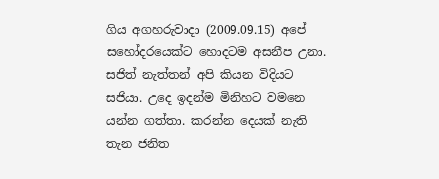ගිය අගහරුවාදා (2009.09.15) අපේ සහෝදරයෙක්ට හොදටම අසනීප උනා. සජිත් නැත්තන් අපි කියන විදියට සජියා. උදෙ ඉදන්ම මිනිහට වමනෙ යන්න ගත්තා. කරන්න දෙයක් නැති තැන ජනිත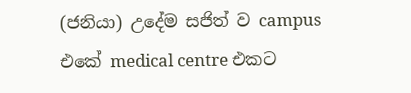(ජනියා) උදේම සජිත් ව campus එකේ medical centre එකට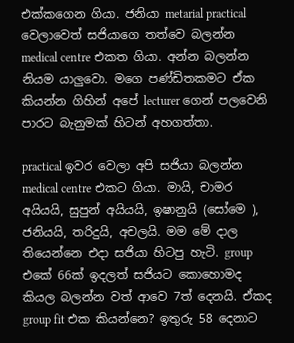එක්කගෙන ගියා. ජනියා metarial practical වෙලාවෙත් සජියාගෙ තත්වෙ බලන්න medical centre එකත ගියා. අන්න බලන්න නියම යාලුවො. මගෙ පණ්ඩිතකමට ඒක කියන්න ගිහින් අපේ lecturer ගෙන් පලවෙනි පාරට බැනුමක් හිටන් අහගත්තා.

practical ඉවර වෙලා අපි සජියා බලන්න medical centre එකට ගියා. මායි, චාමර අයියයි, සුපුන් අයියයි, ඉෂානුයි (සෝමෙ ), ජනියයි, තරිදුයි, අචලයි. මම මේ දාල තියෙන්නෙ එදා සජියා හිටපු හැටි. group එකේ 66ක් ඉදලත් සජියට කොහොමද කියල බලන්න වත් ආවෙ 7ත් දෙනයි. ඒකද group fit එක කියන්නෙ? ඉතුරු 58 දෙනාට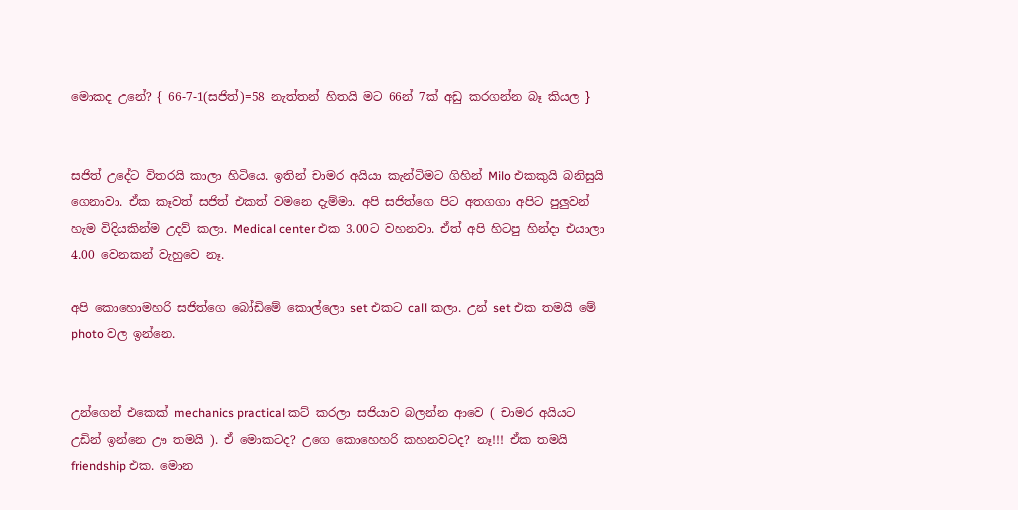මොකද උනේ? { 66-7-1(සජිත්)=58 නැත්තන් හිතයි මට 66න් 7ක් අඩු කරගන්න බෑ කියල }


සජිත් උදේට විතරයි කාලා හිටියෙ. ඉතින් චාමර අයියා කැන්ටිමට ගිහින් Milo එකකුයි බනිසුයි ගෙනාවා. ඒක කෑවත් සජිත් එකත් වමනෙ දැම්මා. අපි සජිත්ගෙ පිට අතගගා අපිට පුලුවන් හැම විදියකින්ම උදව් කලා. Medical center එක 3.00ට වහනවා. ඒත් අපි හිටපු හින්දා එයාලා 4.00 වෙනකන් වැහුවෙ නෑ.

අපි කොහොමහරි සජිත්ගෙ බෝඩිමේ කොල්ලො set එකට call කලා. උන් set එක තමයි මේ photo වල ඉන්නෙ.


උන්ගෙන් එකෙක් mechanics practical කට් කරලා සජියාව බලන්න ආවෙ ( චාමර අයියට උඩින් ඉන්නෙ ඌ තමයි ). ඒ මොකටද? උගෙ කොහෙහරි කහනවටද? නෑ!!! ඒක තමයි friendship එක. මොන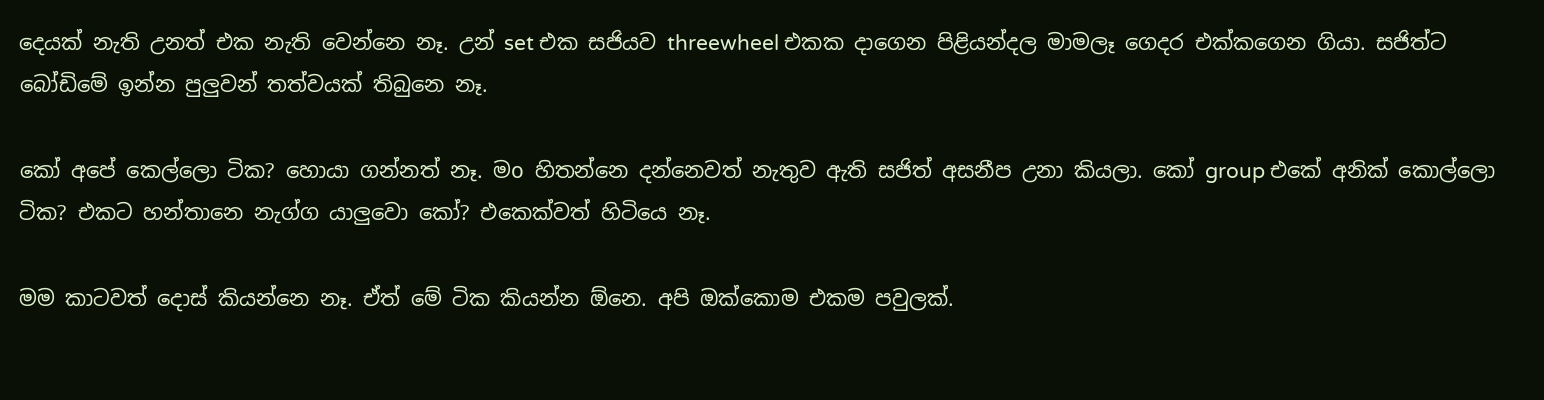දෙයක් නැති උනත් එක නැති වෙන්නෙ නෑ. උන් set එක සජියව threewheel එකක දාගෙන පිළියන්දල මාමලෑ ගෙදර එක්කගෙන ගියා. සජිත්ට බෝඩිමේ ඉන්න පුලුවන් තත්වයක් තිබුනෙ නෑ.

කෝ අපේ කෙල්ලො ටික? හොයා ගන්නත් නෑ. මo හිතන්නෙ දන්නෙවත් නැතුව ඇති සජිත් අසනීප උනා කියලා. කෝ group එකේ අනික් කොල්ලො ටික? එකට හන්තානෙ නැග්ග යාලුවො කෝ? එකෙක්වත් හිටියෙ නෑ.

මම කාටවත් දොස් කියන්නෙ නෑ. ඒත් මේ ටික කියන්න ඕනෙ. අපි ඔක්කොම එකම පවුලක්.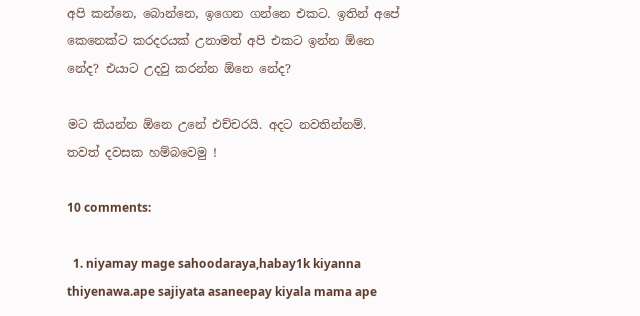අපි කන්නෙ, බොන්නෙ, ඉගෙන ගන්නෙ එකට. ඉතින් අපේ කෙනෙක්ට කරදරයක් උනාමත් අපි එකට ඉන්න ඕනෙ නේද? එයාට උදවු කරන්න ඕනෙ නේද?

මට කියන්න ඕනෙ උනේ එච්චරයි. අදට නවතින්නම්. තවත් දවසක හම්බවෙමු !

10 comments:

  1. niyamay mage sahoodaraya,habay1k kiyanna thiyenawa.ape sajiyata asaneepay kiyala mama ape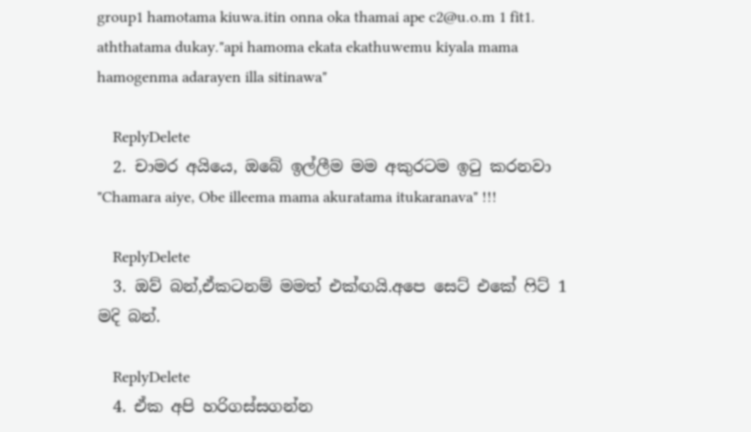group1 hamotama kiuwa.itin onna oka thamai ape c2@u.o.m 1 fit1. aththatama dukay."api hamoma ekata ekathuwemu kiyala mama hamogenma adarayen illa sitinawa"

    ReplyDelete
  2. චාමර අයියෙ, ඔබේ ඉල්ලීම මම අකුරටම ඉටු කරනවා "Chamara aiye, Obe illeema mama akuratama itukaranava" !!!

    ReplyDelete
  3. ඔව් බන්,ඒකටනම් මමත් එක්ඟයි.අපෙ සෙට් එකේ ෆිට් 1 මදි බන්.

    ReplyDelete
  4. ඒක අපි හරිගස්සගන්න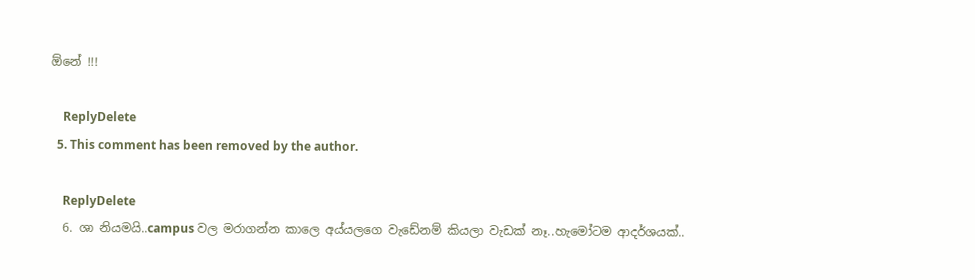ඕනේ !!!

    ReplyDelete
  5. This comment has been removed by the author.

    ReplyDelete
  6. ශා නියමයි..campus වල මරාගන්න කාලෙ අය්යලගෙ වැඩේනම් කියලා වැඩක් නෑ..හැමෝටම ආදර්ශයක්..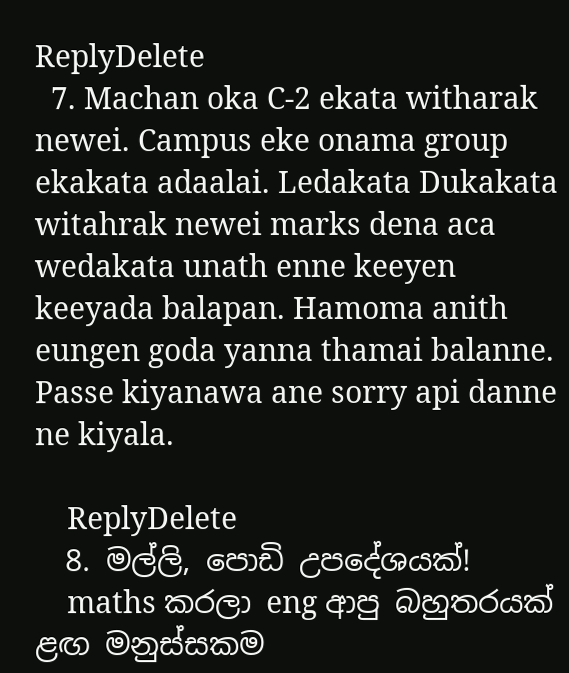ReplyDelete
  7. Machan oka C-2 ekata witharak newei. Campus eke onama group ekakata adaalai. Ledakata Dukakata witahrak newei marks dena aca wedakata unath enne keeyen keeyada balapan. Hamoma anith eungen goda yanna thamai balanne. Passe kiyanawa ane sorry api danne ne kiyala.

    ReplyDelete
  8. මල්ලි, පොඩි උපදේශයක්!
    maths කරලා eng ආපු බහුතරයක් ළඟ මනුස්සකම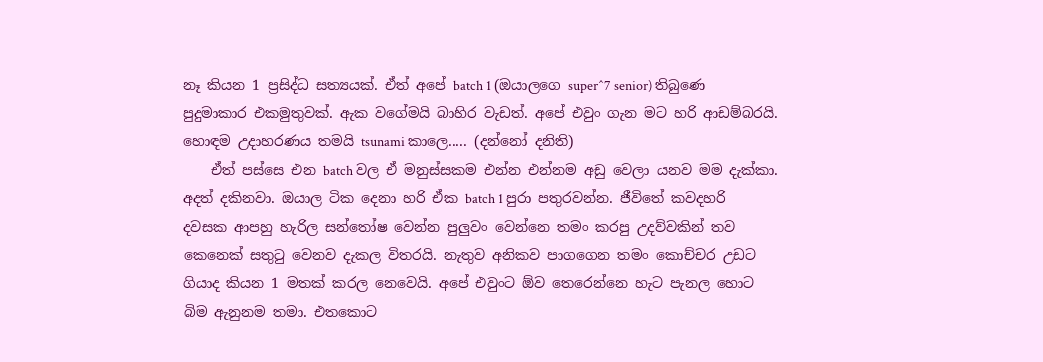නෑ කියන 1 ප්‍රසිද්ධ සත්‍යයක්. ඒත් අපේ batch 1 (ඔයාලගෙ super^7 senior) තිබුණෙ පුදුමාකාර එකමුතුවක්. ඇක වගේමයි බාහිර වැඩත්. අපේ එවුං ගැන මට හරි ආඩම්බරයි. හොඳම උදාහරණය තමයි tsunami කාලෙ..... (දන්නෝ දනිති)
    ඒත් පස්සෙ එන batch වල ඒ මනුස්සකම එන්න එන්නම අඩු වෙලා යනව මම දැක්කා. අදත් දකිනවා. ඔයාල ටික දෙනා හරි ඒක batch 1 පුරා පතුරවන්න. ජීවිතේ කවදහරි දවසක ආපහු හැරිල සන්තෝෂ වෙන්න පුලුවං වෙන්නෙ තමං කරපු උදව්වකින් තව කෙනෙක් සතුටු වෙනව දැකල විතරයි. නැතුව අනිකව පාගගෙන තමං කොච්චර උඩට ගියාද කියන 1 මතක් කරල නෙවෙයි. අපේ එවුංට ඕව තෙරෙන්නෙ හැට පැනල හොට බිම ඇනුනම තමා. එතකොට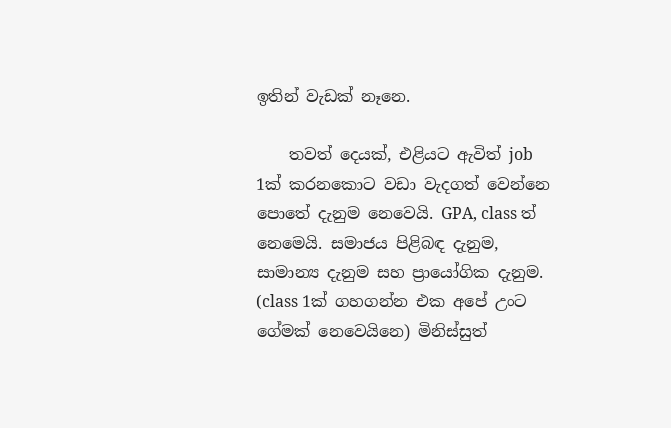ඉතින් වැඩක් නෑනෙ.

    තවත් දෙයක්, එළියට ඇවිත් job 1ක් කරනකොට වඩා වැදගත් වෙන්නෙ පොතේ දැනුම නෙවෙයි. GPA, class ත් නෙමෙයි. සමාජය පිළිබඳ දැනුම, සාමාන්‍ය දැනුම සහ ප්‍රායෝගික දැනුම. (class 1ක් ගහගන්න එක අපේ උංට ගේමක් නෙවෙයිනෙ) මිනිස්සුත්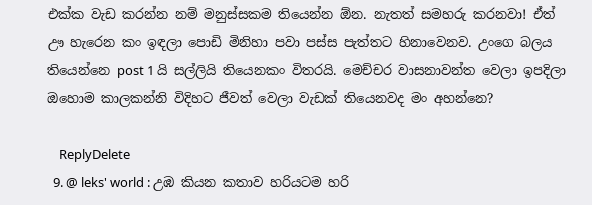එක්ක වැඩ කරන්න නම් මනුස්සකම තියෙන්න ඕන. නැතත් සමහරු කරනවා! ඒත් ඌ හැරෙන කං ඉඳලා පොඩි මිනිහා පවා පස්ස පැත්තට හිනාවෙනව. උංගෙ බලය තියෙන්නෙ post 1 යි සල්ලියි තියෙනකං විතරයි. මෙච්චර වාසනාවන්ත වෙලා ඉපදිලා ඔහොම කාලකන්නි විදිහට ජීවත් වෙලා වැඩක් තියෙනවද මං අහන්නෙ?

    ReplyDelete
  9. @ leks' world : උඹ කියන කතාව හරියටම හරි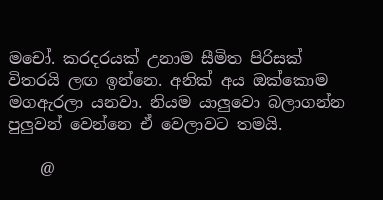මචෝ. කරදරයක් උනාම සීමිත පිරිසක් විතරයි ලඟ ඉන්නෙ. අනික් අය ඔක්කොම මගඇරලා යනවා. නියම යාලුවො බලාගන්න පුලුවන් වෙන්නෙ ඒ වෙලාවට තමයි.

    @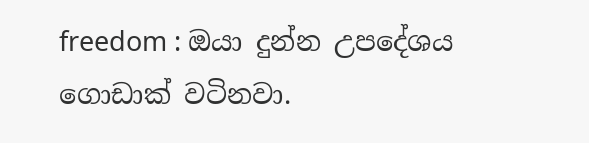freedom : ඔයා දුන්න උපදේශය ගොඩාක් වටිනවා.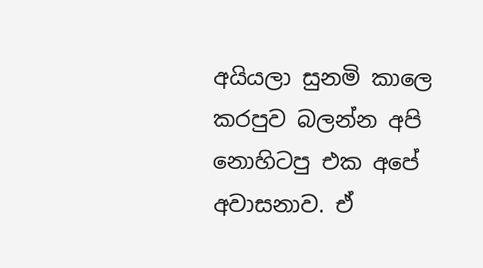අයියලා සුනමි කාලෙ කරපුව බලන්න අපි නොහිටපු එක අපේ අවාසනාව. ඒ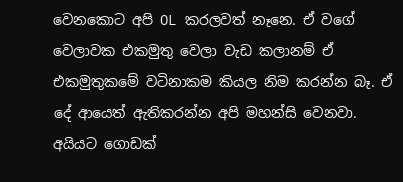වෙනකොට අපි OL කරලවත් නෑනෙ. ඒ වගේ වෙලාවක එකමුතු වෙලා වැඩ කලානම් ඒ එකමුතුකමේ වටිනාකම කියල නිම කරන්න බෑ. ඒ දේ ආයෙත් ඇතිකරන්න අපි මහන්සි වෙනවා. අයියට ගොඩක්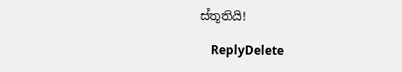ස්තූතියි!

    ReplyDelete